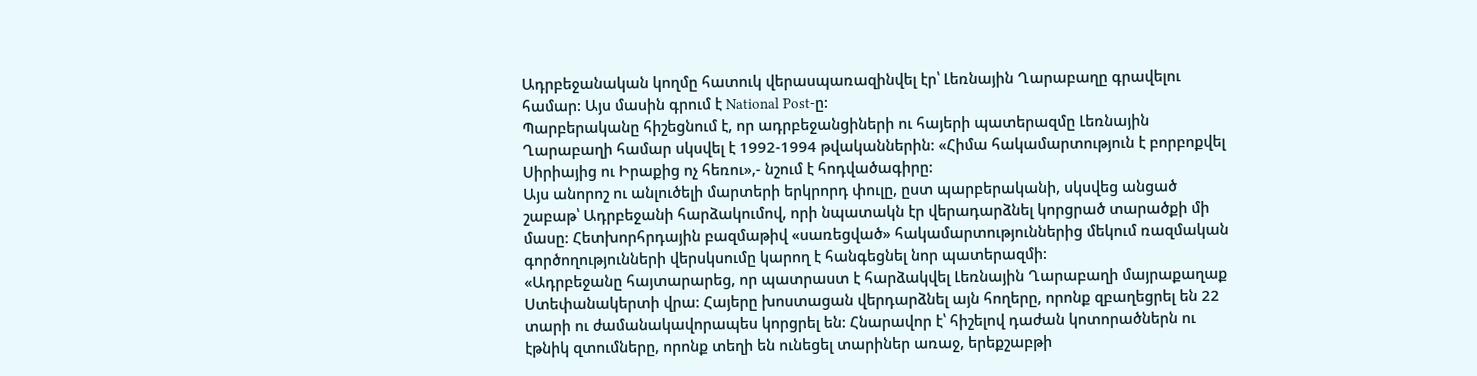Ադրբեջանական կողմը հատուկ վերասպառազինվել էր՝ Լեռնային Ղարաբաղը գրավելու համար: Այս մասին գրում է National Post-ը:
Պարբերականը հիշեցնում է, որ ադրբեջանցիների ու հայերի պատերազմը Լեռնային Ղարաբաղի համար սկսվել է 1992-1994 թվականներին: «Հիմա հակամարտություն է բորբոքվել Սիրիայից ու Իրաքից ոչ հեռու»,- նշում է հոդվածագիրը:
Այս անորոշ ու անլուծելի մարտերի երկրորդ փուլը, ըստ պարբերականի, սկսվեց անցած շաբաթ՝ Ադրբեջանի հարձակումով, որի նպատակն էր վերադարձնել կորցրած տարածքի մի մասը: Հետխորհրդային բազմաթիվ «սառեցված» հակամարտություններից մեկում ռազմական գործողությունների վերսկսումը կարող է հանգեցնել նոր պատերազմի:
«Ադրբեջանը հայտարարեց, որ պատրաստ է հարձակվել Լեռնային Ղարաբաղի մայրաքաղաք Ստեփանակերտի վրա: Հայերը խոստացան վերդարձնել այն հողերը, որոնք զբաղեցրել են 22 տարի ու ժամանակավորապես կորցրել են: Հնարավոր է՝ հիշելով դաժան կոտորածներն ու էթնիկ զտումները, որոնք տեղի են ունեցել տարիներ առաջ, երեքշաբթի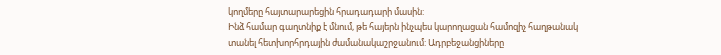կողմերը հայտարարեցին հրադադարի մասին:
Ինձ համար գաղտնիք է մնում, թե հայերն ինչպես կարողացան համոզիչ հաղթանակ տանել հետխորհրդային ժամանակաշրջանում: Ադրբեջանցիները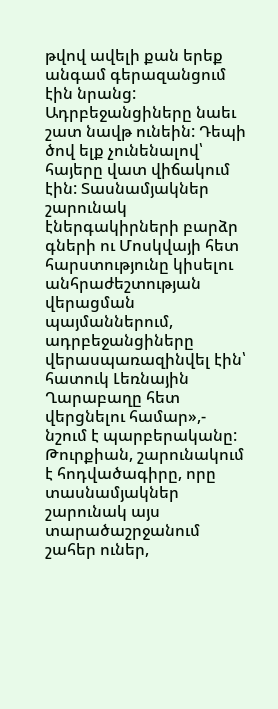թվով ավելի քան երեք անգամ գերազանցում էին նրանց: Ադրբեջանցիները նաեւ շատ նավթ ունեին: Դեպի ծով ելք չունենալով՝ հայերը վատ վիճակում էին: Տասնամյակներ շարունակ էներգակիրների բարձր գների ու Մոսկվայի հետ հարստությունը կիսելու անհրաժեշտության վերացման պայմաններում, ադրբեջանցիները վերասպառազինվել էին՝ հատուկ Լեռնային Ղարաբաղը հետ վերցնելու համար»,- նշում է պարբերականը:
Թուրքիան, շարունակում է հոդվածագիրը, որը տասնամյակներ շարունակ այս տարածաշրջանում շահեր ուներ,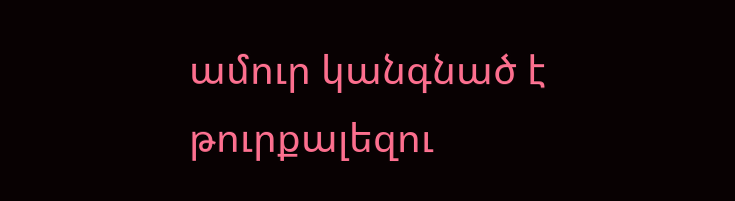ամուր կանգնած է թուրքալեզու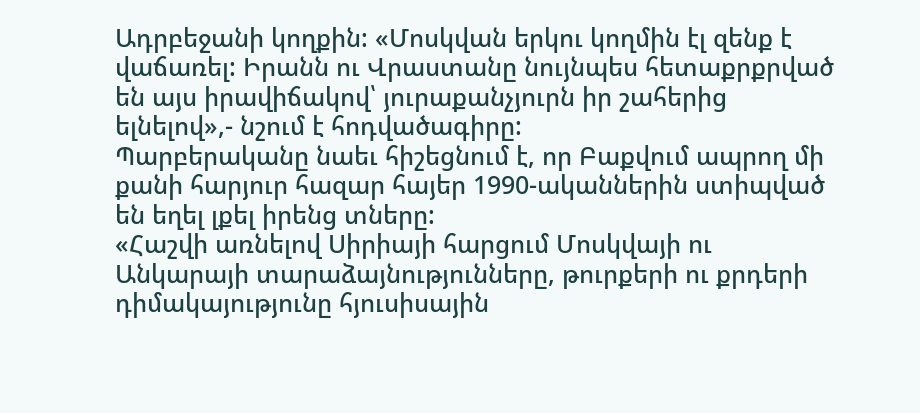Ադրբեջանի կողքին: «Մոսկվան երկու կողմին էլ զենք է վաճառել: Իրանն ու Վրաստանը նույնպես հետաքրքրված են այս իրավիճակով՝ յուրաքանչյուրն իր շահերից ելնելով»,- նշում է հոդվածագիրը:
Պարբերականը նաեւ հիշեցնում է, որ Բաքվում ապրող մի քանի հարյուր հազար հայեր 1990-ականներին ստիպված են եղել լքել իրենց տները:
«Հաշվի առնելով Սիրիայի հարցում Մոսկվայի ու Անկարայի տարաձայնությունները, թուրքերի ու քրդերի դիմակայությունը հյուսիսային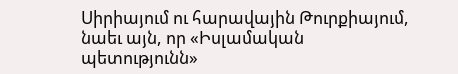Սիրիայում ու հարավային Թուրքիայում, նաեւ այն, որ «Իսլամական պետությունն»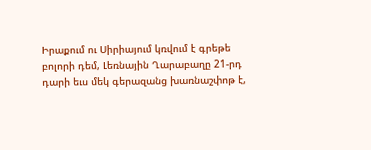Իրաքում ու Սիրիայում կռվում է գրեթե բոլորի դեմ, Լեռնային Ղարաբաղը 21-րդ դարի եւս մեկ գերազանց խառնաշփոթ է,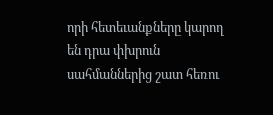որի հետեւանքները կարող են դրա փխրուն սահմաններից շատ հեռու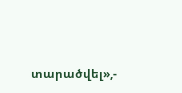տարածվել»,-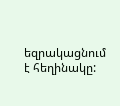եզրակացնում է հեղինակը: